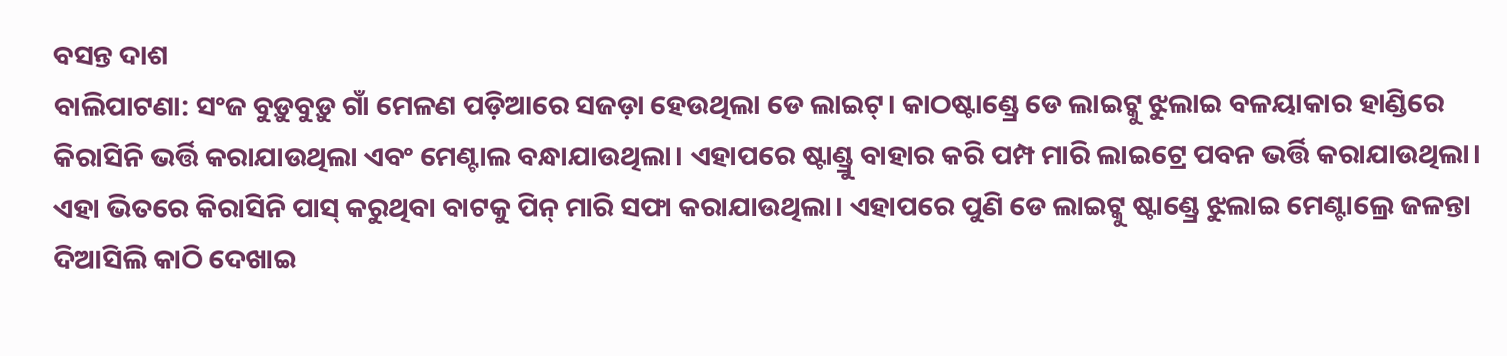ବସନ୍ତ ଦାଶ
ବାଲିପାଟଣା: ସଂଜ ବୁଡ଼ୁବୁଡ଼ୁ ଗାଁ ମେଳଣ ପଡ଼ିଆରେ ସଜଡ଼ା ହେଉଥିଲା ଡେ ଲାଇଟ୍। କାଠଷ୍ଟାଣ୍ଡ୍ରେ ଡେ ଲାଇଟ୍କୁ ଝୁଲାଇ ବଳୟାକାର ହାଣ୍ଡିରେ କିରାସିନି ଭର୍ତ୍ତି କରାଯାଉଥିଲା ଏବଂ ମେଣ୍ଟାଲ ବନ୍ଧାଯାଉଥିଲା। ଏହାପରେ ଷ୍ଟାଣ୍ଡ୍ରୁ ବାହାର କରି ପମ୍ପ ମାରି ଲାଇଟ୍ରେ ପବନ ଭର୍ତ୍ତି କରାଯାଉଥିଲା। ଏହା ଭିତରେ କିରାସିନି ପାସ୍ କରୁଥିବା ବାଟକୁ ପିନ୍ ମାରି ସଫା କରାଯାଉଥିଲା। ଏହାପରେ ପୁଣି ଡେ ଲାଇଟ୍କୁ ଷ୍ଟାଣ୍ଡ୍ରେ ଝୁଲାଇ ମେଣ୍ଟାଲ୍ରେ ଜଳନ୍ତା ଦିଆସିଲି କାଠି ଦେଖାଇ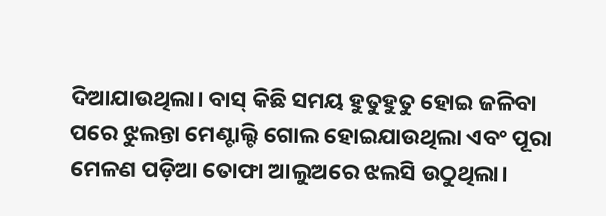ଦିଆଯାଉଥିଲା। ବାସ୍ କିଛି ସମୟ ହୁତୁହୁତୁ ହୋଇ ଜଳିବା ପରେ ଝୁଲନ୍ତା ମେଣ୍ଟାଲ୍ଟି ଗୋଲ ହୋଇଯାଉଥିଲା ଏବଂ ପୂରା ମେଳଣ ପଡ଼ିଆ ତୋଫା ଆଲୁଅରେ ଝଲସି ଉଠୁଥିଲା।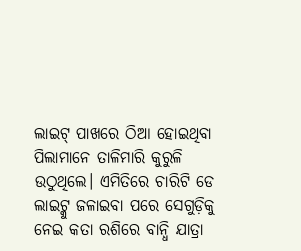ଲାଇଟ୍ ପାଖରେ ଠିଆ ହୋଇଥିବା ପିଲାମାନେ ତାଳିମାରି କୁରୁଳି ଉଠୁଥିଲେ। ଏମିତିରେ ଚାରିଟି ଡେ ଲାଇଟ୍କୁ ଜଳାଇବା ପରେ ସେଗୁଡ଼ିକୁ ନେଇ କତା ରଶିରେ ବାନ୍ଧି ଯାତ୍ରା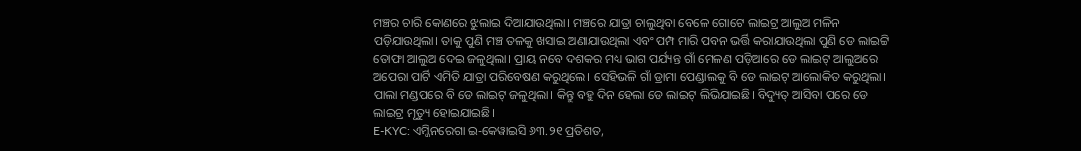ମଞ୍ଚର ଚାରି କୋଣରେ ଝୁଲାଇ ଦିଆଯାଉଥିଲା। ମଞ୍ଚରେ ଯାତ୍ରା ଚାଲୁଥିବା ବେଳେ ଗୋଟେ ଲାଇଟ୍ର ଆଲୁଅ ମଳିନ ପଡ଼ିଯାଉଥିଲା। ତାକୁ ପୁଣି ମଞ୍ଚ ତଳକୁ ଖସାଇ ଅଣାଯାଉଥିଲା ଏବଂ ପମ୍ପ ମାରି ପବନ ଭର୍ତ୍ତି କରାଯାଉଥିଲା ପୁଣି ଡେ ଲାଇଟ୍ଟି ତୋଫା ଆଲୁଅ ଦେଇ ଜଳୁଥିଲା। ପ୍ରାୟ ନବେ ଦଶକର ମଧ୍ୟ ଭାଗ ପର୍ଯ୍ୟନ୍ତ ଗାଁ ମେଳଣ ପଡ଼ିଆରେ ଡେ ଲାଇଟ୍ ଆଲୁଅରେ ଅପେରା ପାର୍ଟି ଏମିତି ଯାତ୍ରା ପରିବେଷଣ କରୁଥିଲେ। ସେହିଭଳି ଗାଁ ଡ୍ରାମା ପେଣ୍ଡାଲକୁ ବି ଡେ ଲାଇଟ୍ ଆଲୋକିତ କରୁଥିଲା। ପାଲା ମଣ୍ଡପରେ ବି ଡେ ଲାଇଟ୍ ଜଳୁଥିଲା। କିନ୍ତୁ ବହୁ ଦିନ ହେଲା ଡେ ଲାଇଟ୍ ଲିଭିଯାଇଛି। ବିଦ୍ୟୁତ୍ ଆସିବା ପରେ ଡେ ଲାଇଟ୍ର ମୃତ୍ୟୁ ହୋଇଯାଇଛି।
E-KYC: ଏମ୍ଜିନରେଗା ଇ-କେୱାଇସି ୬୩.୨୧ ପ୍ରତିଶତ,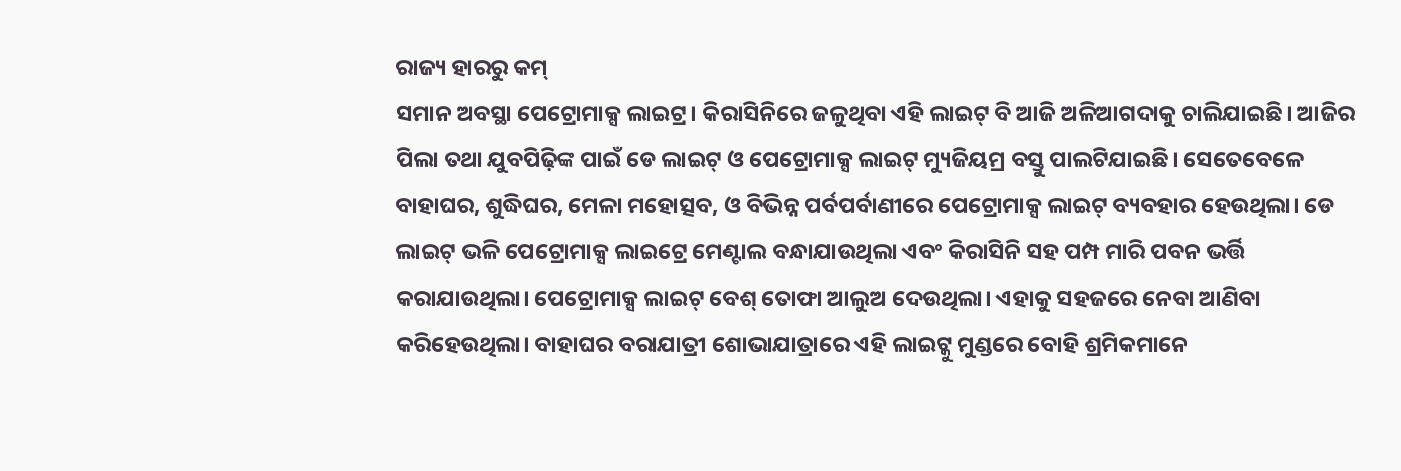ରାଜ୍ୟ ହାରରୁ କମ୍
ସମାନ ଅବସ୍ଥା ପେଟ୍ରୋମାକ୍ସ ଲାଇଟ୍ର। କିରାସିନିରେ ଜଳୁଥିବା ଏହି ଲାଇଟ୍ ବି ଆଜି ଅଳିଆଗଦାକୁ ଚାଲିଯାଇଛି। ଆଜିର ପିଲା ତଥା ଯୁବପିଢ଼ିଙ୍କ ପାଇଁ ଡେ ଲାଇଟ୍ ଓ ପେଟ୍ରୋମାକ୍ସ ଲାଇଟ୍ ମ୍ୟୁଜିୟମ୍ର ବସ୍ତୁ ପାଲଟିଯାଇଛି। ସେତେବେଳେ ବାହାଘର, ଶୁଦ୍ଧିଘର, ମେଳା ମହୋତ୍ସବ, ଓ ବିଭିନ୍ନ ପର୍ବପର୍ବାଣୀରେ ପେଟ୍ରୋମାକ୍ସ ଲାଇଟ୍ ବ୍ୟବହାର ହେଉଥିଲା। ଡେ ଲାଇଟ୍ ଭଳି ପେଟ୍ରୋମାକ୍ସ ଲାଇଟ୍ରେ ମେଣ୍ଟାଲ ବନ୍ଧାଯାଉଥିଲା ଏବଂ କିରାସିନି ସହ ପମ୍ପ ମାରି ପବନ ଭର୍ତ୍ତି କରାଯାଉଥିଲା। ପେଟ୍ରୋମାକ୍ସ ଲାଇଟ୍ ବେଶ୍ ତୋଫା ଆଲୁଅ ଦେଉଥିଲା। ଏହାକୁ ସହଜରେ ନେବା ଆଣିବା କରିହେଉଥିଲା। ବାହାଘର ବରାଯାତ୍ରୀ ଶୋଭାଯାତ୍ରାରେ ଏହି ଲାଇଟ୍କୁ ମୁଣ୍ଡରେ ବୋହି ଶ୍ରମିକମାନେ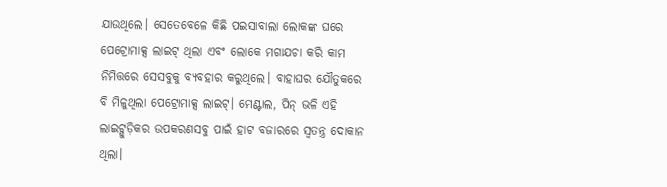ଯାଉଥିଲେ। ସେତେବେଳେ କିଛି ପଇସାବାଲା ଲୋକଙ୍କ ଘରେ ପେଟ୍ରୋମାକ୍ସ ଲାଇଟ୍ ଥିଲା ଏବଂ ଲୋକେ ମଗାଯଚା କରି କାମ ନିମିତ୍ତରେ ସେସବୁକୁ ବ୍ୟବହାର କରୁଥିଲେ। ବାହାଘର ଯୌତୁକରେ ବି ମିଳୁଥିଲା ପେଟ୍ରୋମାକ୍ସ ଲାଇଟ୍। ମେଣ୍ଟାଲ, ପିନ୍ ଭଳି ଏହି ଲାଇଟ୍ଗୁଡ଼ିକର ଉପକରଣସବୁ ପାଇଁ ହାଟ ବଜାରରେ ସ୍ବତନ୍ତ୍ର ଦୋକାନ ଥିଲା।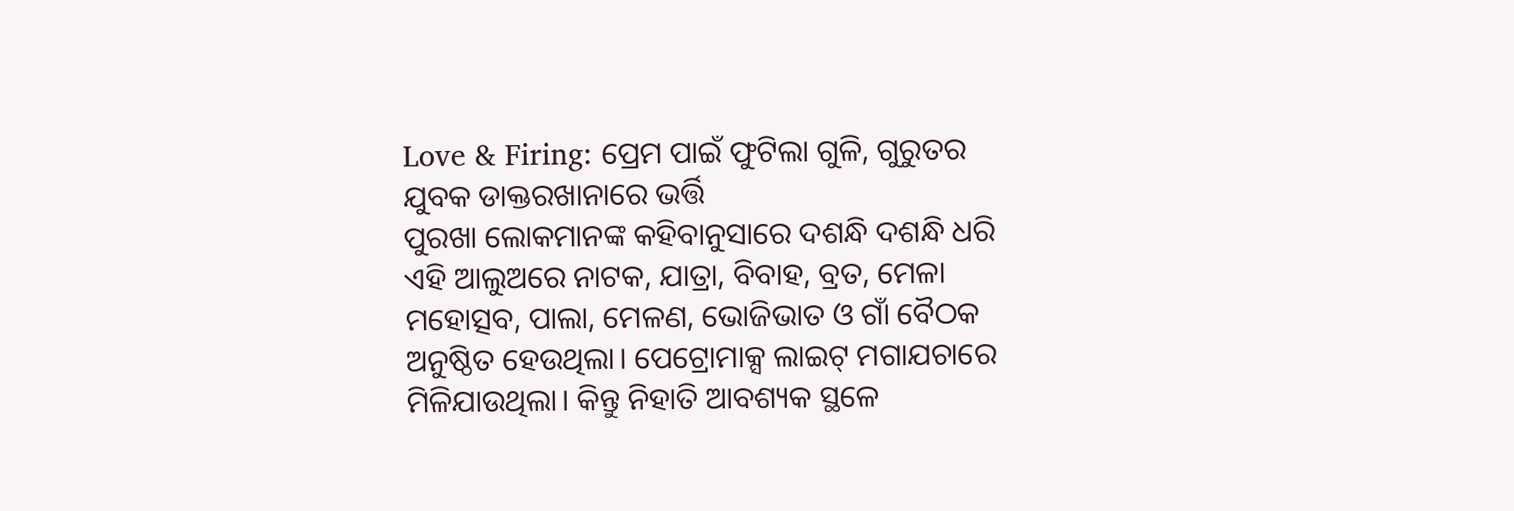Love & Firing: ପ୍ରେମ ପାଇଁ ଫୁଟିଲା ଗୁଳି, ଗୁରୁତର ଯୁବକ ଡାକ୍ତରଖାନାରେ ଭର୍ତ୍ତି
ପୁରଖା ଲୋକମାନଙ୍କ କହିବାନୁସାରେ ଦଶନ୍ଧି ଦଶନ୍ଧି ଧରି ଏହି ଆଲୁଅରେ ନାଟକ, ଯାତ୍ରା, ବିବାହ, ବ୍ରତ, ମେଳା ମହୋତ୍ସବ, ପାଲା, ମେଳଣ, ଭୋଜିଭାତ ଓ ଗାଁ ବୈଠକ ଅନୁଷ୍ଠିତ ହେଉଥିଲା। ପେଟ୍ରୋମାକ୍ସ ଲାଇଟ୍ ମଗାଯଚାରେ ମିଳିଯାଉଥିଲା। କିନ୍ତୁ ନିହାତି ଆବଶ୍ୟକ ସ୍ଥଳେ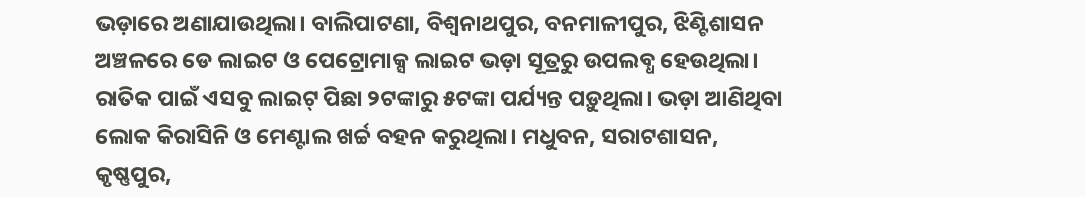ଭଡ଼ାରେ ଅଣାଯାଉଥିଲା। ବାଲିପାଟଣା, ବିଶ୍ୱନାଥପୁର, ବନମାଳୀପୁର, ଝିଣ୍ଟିଶାସନ ଅଞ୍ଚଳରେ ଡେ ଲାଇଟ ଓ ପେଟ୍ରୋମାକ୍ସ ଲାଇଟ ଭଡ଼ା ସୂତ୍ରରୁ ଉପଲବ୍ଧ ହେଉଥିଲା। ରାତିକ ପାଇଁ ଏସବୁ ଲାଇଟ୍ ପିଛା ୨ଟଙ୍କାରୁ ୫ଟଙ୍କା ପର୍ଯ୍ୟନ୍ତ ପଡ଼ୁଥିଲା। ଭଡ଼ା ଆଣିଥିବା ଲୋକ କିରାସିନି ଓ ମେଣ୍ଟାଲ ଖର୍ଚ୍ଚ ବହନ କରୁଥିଲା। ମଧୁବନ, ସରାଟଶାସନ, କୃଷ୍ଣପୁର,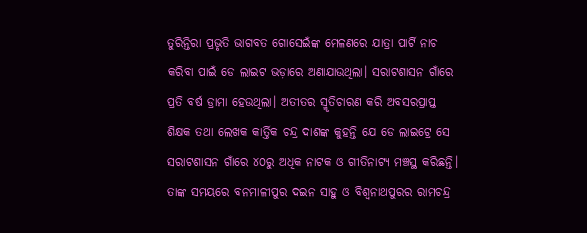ତୁରିନ୍ତିରା ପ୍ରଭୃତି ଭାଗବତ ଗୋସେଇଁଙ୍କ ମେଳଣରେ ଯାତ୍ରା ପାର୍ଟି ନାଚ କରିବା ପାଇଁ ଡେ ଲାଇଟ ଭଡ଼ାରେ ଅଣାଯାଉଥିଲା। ସରାଟଶାସନ ଗାଁରେ ପ୍ରତି ବର୍ଷ ଡ୍ରାମା ହେଉଥିଲା। ଅତୀତର ସ୍ମୃତିଚାରଣ କରି ଅବସରପ୍ରାପ୍ତ ଶିକ୍ଷକ ତଥା ଲେଖକ କାର୍ତ୍ତିକ ଚନ୍ଦ୍ର ଦାଶଙ୍କ କୁହନ୍ତି ଯେ ଡେ ଲାଇଟ୍ରେ ସେ ସରାଟଶାସନ ଗାଁରେ ୪୦ରୁ ଅଧିକ ନାଟକ ଓ ଗୀତିନାଟ୍ୟ ମଞ୍ଚସ୍ଥ କରିଛନ୍ତି। ତାଙ୍କ ସମୟରେ ବନମାଳୀପୁର ଦଇନ ସାହୁ ଓ ବିଶ୍ୱନାଥପୁରର ରାମଚନ୍ଦ୍ର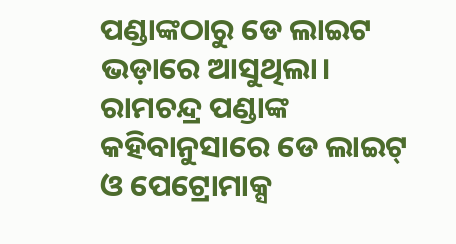ପଣ୍ଡାଙ୍କଠାରୁ ଡେ ଲାଇଟ ଭଡ଼ାରେ ଆସୁଥିଲା।
ରାମଚନ୍ଦ୍ର ପଣ୍ଡାଙ୍କ କହିବାନୁସାରେ ଡେ ଲାଇଟ୍ ଓ ପେଟ୍ରୋମାକ୍ସ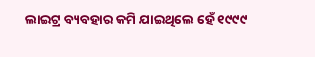ଲାଇଟ୍ର ବ୍ୟବହାର କମି ଯାଇଥିଲେ ହେଁ ୧୯୯୯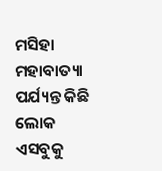ମସିହା ମହାବାତ୍ୟା ପର୍ଯ୍ୟନ୍ତ କିଛି ଲୋକ ଏସବୁକୁ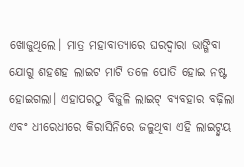ଖୋଜୁଥିଲେ। ମାତ୍ର ମହାବାତ୍ୟାରେ ଘରଦ୍ବାରା ଭାଙ୍ଗିବା ଯୋଗୁ ଶହଶହ ଲାଇଟ ମାଟି ତଳେ ପୋତି ହୋଇ ନଷ୍ଟ ହୋଇଗଲା। ଏହାପରଠୁ ବିଜୁଳି ଲାଇଟ୍ ବ୍ୟବହାର ବଢ଼ିଲା ଏବଂ ଧୀରେଧୀରେ କିରାସିନିରେ ଜଳୁଥିବା ଏହି ଲାଇଟ୍ଦ୍ବୟ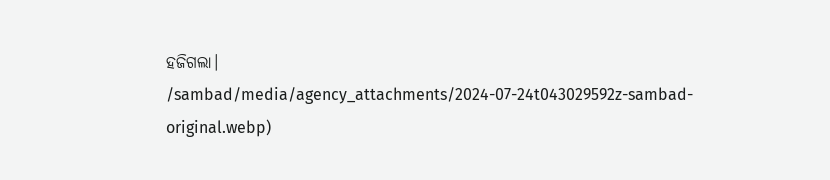ହଜିଗଲା।
/sambad/media/agency_attachments/2024-07-24t043029592z-sambad-original.webp)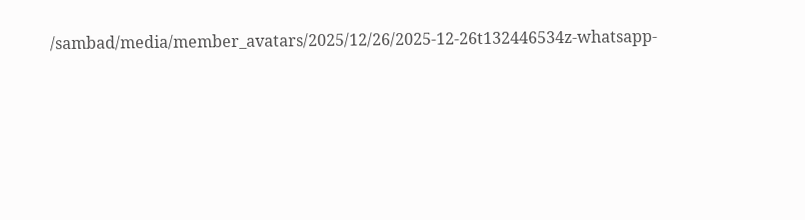/sambad/media/member_avatars/2025/12/26/2025-12-26t132446534z-whatsapp-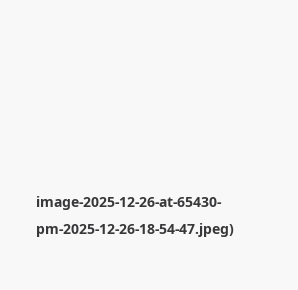image-2025-12-26-at-65430-pm-2025-12-26-18-54-47.jpeg)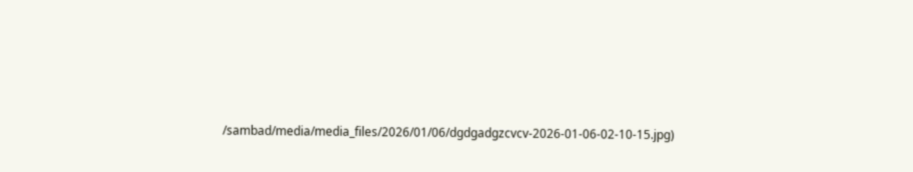/sambad/media/media_files/2026/01/06/dgdgadgzcvcv-2026-01-06-02-10-15.jpg)